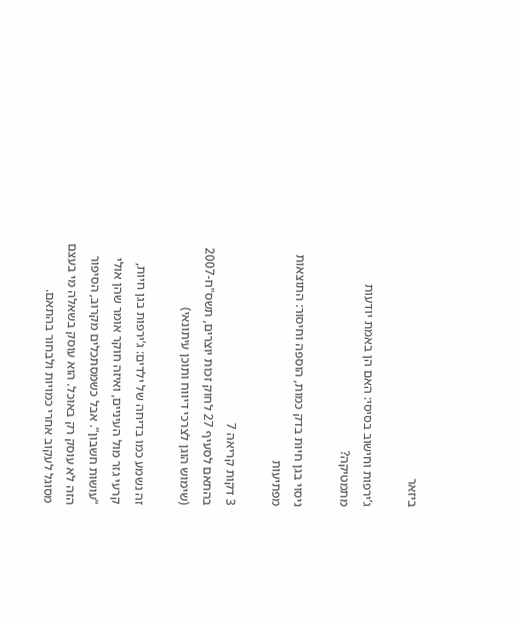ביזאר

ג’ירפות וחישוב בסיסי: האם הן באמת יודעות מתמטיקה?

ניסוי בגן חיות בדק כמות, הוספה וחיסור: התוצאות מפתיעות

3 דקות קריאה 7
בהתאם לסעיף 27 לחוק זכות יוצרים, תשס"ח-2007 (שימוש הוגן לצרכי דיווח ותוכן עיתונאי)

זה נשמע כמו בדיחה של ילדים: ג’ירפות בגן חיות, קרעי גזר מול העיניים, ואיזה חוקר אומר שהן אולי “עושות חשבון”. אבל כשמסתכלים מקרוב, הסיפור הזה לא עוסק רק באוכל. הוא עוסק בשאלה מי בעצם מסוגל לעקוב אחרי כמויות ולבחור בהתאם.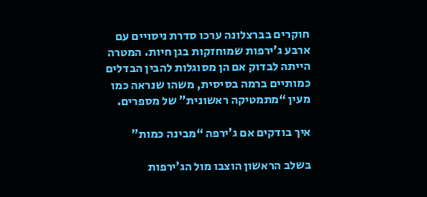חוקרים בברצלונה ערכו סדרת ניסויים עם ארבע ג’ירפות שמוחזקות בגן חיות. המטרה הייתה לבדוק אם הן מסוגלות להבין הבדלים כמותיים ברמה בסיסית, משהו שנראה כמו מעין “מתמטיקה ראשונית” של מספרים.

איך בודקים אם ג’ירפה “מבינה כמות”

בשלב הראשון הוצבו מול הג’ירפות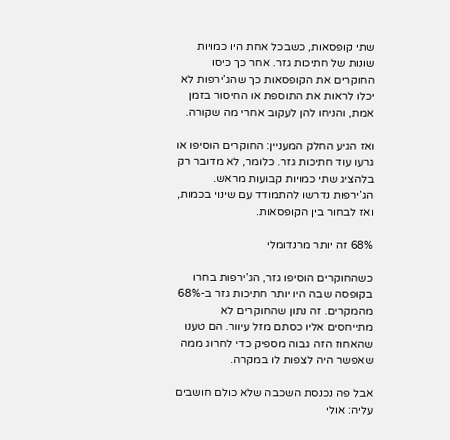שתי קופסאות, כשבכל אחת היו כמויות שונות של חתיכות גזר. אחר כך כיסו החוקרים את הקופסאות כך שהג’ירפות לא יכלו לראות את התוספת או החיסור בזמן אמת, והניחו להן לעקוב אחרי מה שקורה.

ואז הגיע החלק המעניין: החוקרים הוסיפו או גרעו עוד חתיכות גזר. כלומר, לא מדובר רק בלהציג שתי כמויות קבועות מראש. הג’ירפות נדרשו להתמודד עם שינוי בכמות, ואז לבחור בין הקופסאות.

68% זה יותר מרנדומלי

כשהחוקרים הוסיפו גזר, הג’ירפות בחרו בקופסה שבה היו יותר חתיכות גזר ב-68% מהמקרים. זה נתון שהחוקרים לא מתייחסים אליו כסתם מזל עיוור. הם טענו שהאחוז הזה גבוה מספיק כדי לחרוג ממה שאפשר היה לצפות לו במקרה.

אבל פה נכנסת השכבה שלא כולם חושבים עליה: אולי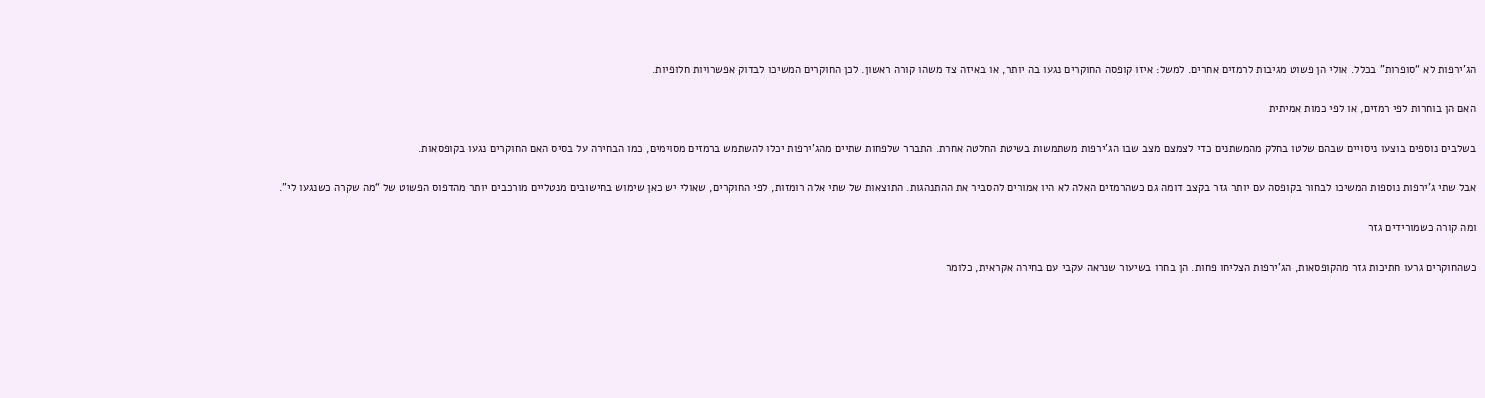הג’ירפות לא “סופרות” בכלל. אולי הן פשוט מגיבות לרמזים אחרים. למשל: איזו קופסה החוקרים נגעו בה יותר, או באיזה צד משהו קורה ראשון. לכן החוקרים המשיכו לבדוק אפשרויות חלופיות.

האם הן בוחרות לפי רמזים, או לפי כמות אמיתית

בשלבים נוספים בוצעו ניסויים שבהם שלטו בחלק מהמשתנים כדי לצמצם מצב שבו הג’ירפות משתמשות בשיטת החלטה אחרת. התברר שלפחות שתיים מהג’ירפות יכלו להשתמש ברמזים מסוימים, כמו הבחירה על בסיס האם החוקרים נגעו בקופסאות.

אבל שתי ג’ירפות נוספות המשיכו לבחור בקופסה עם יותר גזר בקצב דומה גם כשהרמזים האלה לא היו אמורים להסביר את ההתנהגות. התוצאות של שתי אלה רומזות, לפי החוקרים, שאולי יש כאן שימוש בחישובים מנטליים מורכבים יותר מהדפוס הפשוט של “מה שקרה כשנגעו לי”.

ומה קורה כשמורידים גזר

כשהחוקרים גרעו חתיכות גזר מהקופסאות, הג’ירפות הצליחו פחות. הן בחרו בשיעור שנראה עקבי עם בחירה אקראית, כלומר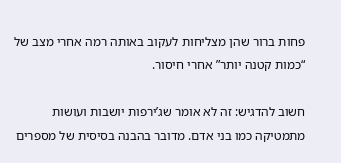פחות ברור שהן מצליחות לעקוב באותה רמה אחרי מצב של “כמות קטנה יותר” אחרי חיסור.

חשוב להדגיש: זה לא אומר שג’ירפות יושבות ועושות מתמטיקה כמו בני אדם. מדובר בהבנה בסיסית של מספרים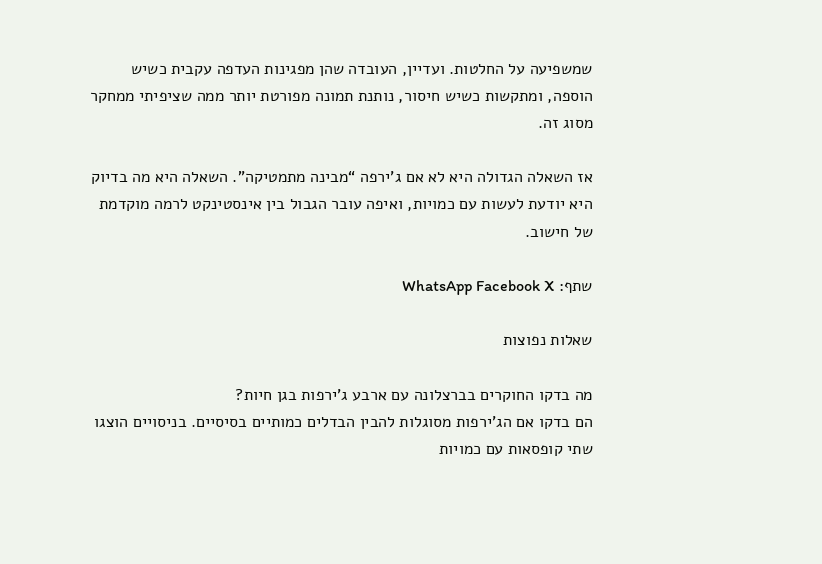שמשפיעה על החלטות. ועדיין, העובדה שהן מפגינות העדפה עקבית כשיש הוספה, ומתקשות כשיש חיסור, נותנת תמונה מפורטת יותר ממה שציפיתי ממחקר מסוג זה.

אז השאלה הגדולה היא לא אם ג’ירפה “מבינה מתמטיקה”. השאלה היא מה בדיוק היא יודעת לעשות עם כמויות, ואיפה עובר הגבול בין אינסטינקט לרמה מוקדמת של חישוב.

שתף: WhatsApp Facebook X

שאלות נפוצות

מה בדקו החוקרים בברצלונה עם ארבע ג’ירפות בגן חיות?
הם בדקו אם הג’ירפות מסוגלות להבין הבדלים כמותיים בסיסיים. בניסויים הוצגו שתי קופסאות עם כמויות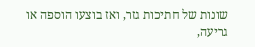שונות של חתיכות גזר, ואז בוצעו הוספה או גריעה,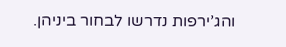והג’ירפות נדרשו לבחור ביניהן.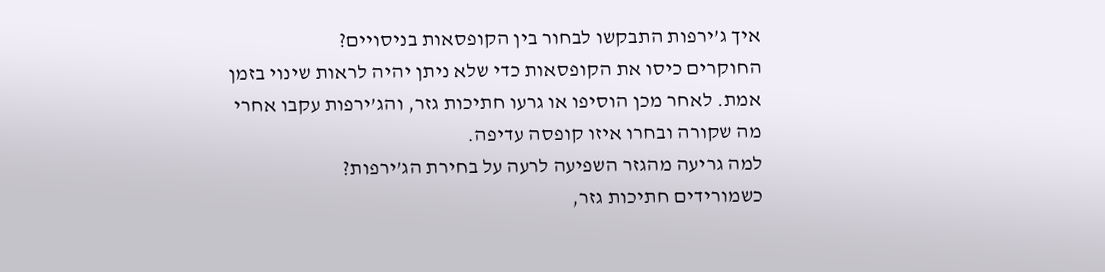איך ג’ירפות התבקשו לבחור בין הקופסאות בניסויים?
החוקרים כיסו את הקופסאות כדי שלא ניתן יהיה לראות שינוי בזמן אמת. לאחר מכן הוסיפו או גרעו חתיכות גזר, והג’ירפות עקבו אחרי מה שקורה ובחרו איזו קופסה עדיפה.
למה גריעה מהגזר השפיעה לרעה על בחירת הג’ירפות?
כשמורידים חתיכות גזר,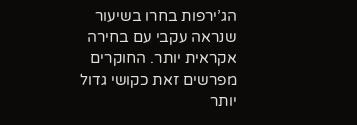הג’ירפות בחרו בשיעור שנראה עקבי עם בחירה אקראית יותר. החוקרים מפרשים זאת כקושי גדול יותר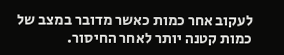לעקוב אחר כמות כאשר מדובר במצב של כמות קטנה יותר לאחר החיסור.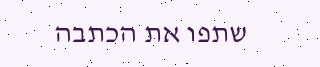שתפו את הכתבה